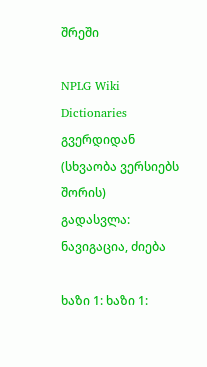შრეში

NPLG Wiki Dictionaries გვერდიდან
(სხვაობა ვერსიებს შორის)
გადასვლა: ნავიგაცია, ძიება

ხაზი 1: ხაზი 1: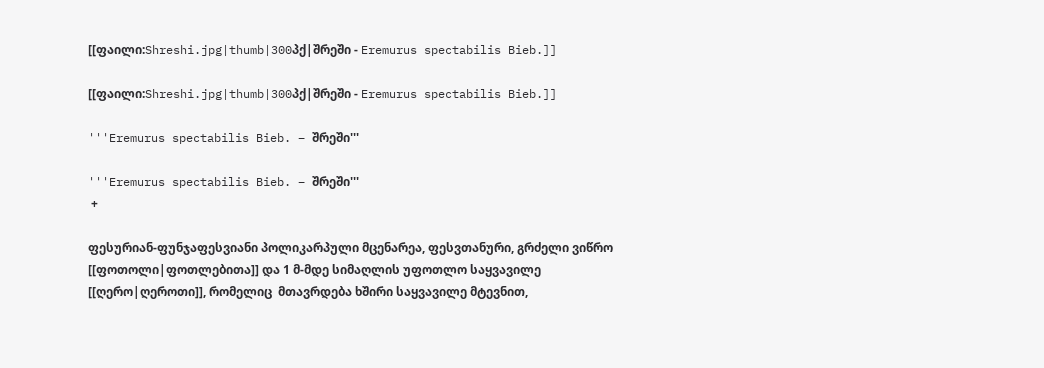[[ფაილი:Shreshi.jpg|thumb|300პქ|შრეში - Eremurus spectabilis Bieb.]]

[[ფაილი:Shreshi.jpg|thumb|300პქ|შრეში - Eremurus spectabilis Bieb.]]

'''Eremurus spectabilis Bieb. – შრეში'''

'''Eremurus spectabilis Bieb. – შრეში'''
 +

ფესურიან-ფუნჯაფესვიანი პოლიკარპული მცენარეა, ფესვთანური, გრძელი ვიწრო  [[ფოთოლი|ფოთლებითა]] და 1 მ-მდე სიმაღლის უფოთლო საყვავილე [[ღერო|ღეროთი]], რომელიც  მთავრდება ხშირი საყვავილე მტევნით,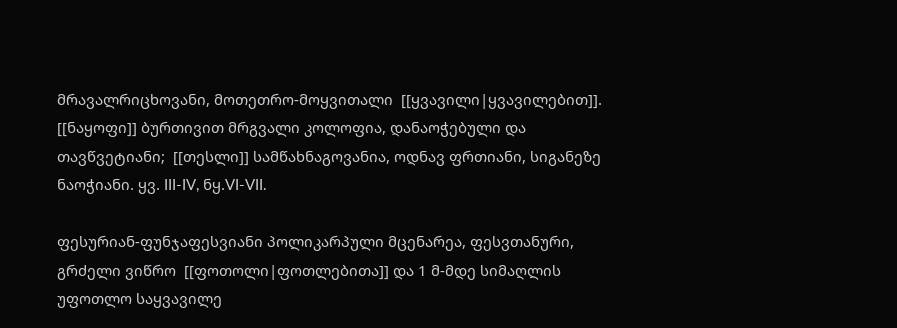მრავალრიცხოვანი, მოთეთრო-მოყვითალი  [[ყვავილი|ყვავილებით]]. [[ნაყოფი]] ბურთივით მრგვალი კოლოფია, დანაოჭებული და თავწვეტიანი;  [[თესლი]] სამწახნაგოვანია, ოდნავ ფრთიანი, სიგანეზე ნაოჭიანი. ყვ. III-IV, ნყ.VI-VII.

ფესურიან-ფუნჯაფესვიანი პოლიკარპული მცენარეა, ფესვთანური, გრძელი ვიწრო  [[ფოთოლი|ფოთლებითა]] და 1 მ-მდე სიმაღლის უფოთლო საყვავილე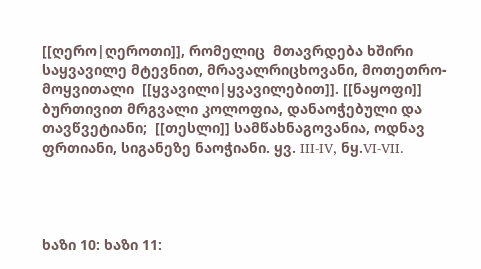[[ღერო|ღეროთი]], რომელიც  მთავრდება ხშირი საყვავილე მტევნით, მრავალრიცხოვანი, მოთეთრო-მოყვითალი  [[ყვავილი|ყვავილებით]]. [[ნაყოფი]] ბურთივით მრგვალი კოლოფია, დანაოჭებული და თავწვეტიანი;  [[თესლი]] სამწახნაგოვანია, ოდნავ ფრთიანი, სიგანეზე ნაოჭიანი. ყვ. III-IV, ნყ.VI-VII.




ხაზი 10: ხაზი 11: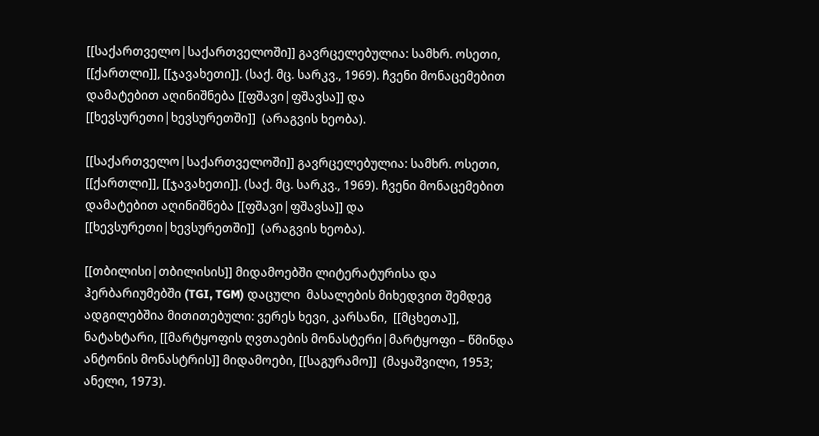[[საქართველო|საქართველოში]] გავრცელებულია: სამხრ. ოსეთი, [[ქართლი]], [[ჯავახეთი]]. (საქ. მც. სარკვ., 1969). ჩვენი მონაცემებით დამატებით აღინიშნება [[ფშავი|ფშავსა]] და [[ხევსურეთი|ხევსურეთში]]  (არაგვის ხეობა).

[[საქართველო|საქართველოში]] გავრცელებულია: სამხრ. ოსეთი, [[ქართლი]], [[ჯავახეთი]]. (საქ. მც. სარკვ., 1969). ჩვენი მონაცემებით დამატებით აღინიშნება [[ფშავი|ფშავსა]] და [[ხევსურეთი|ხევსურეთში]]  (არაგვის ხეობა).

[[თბილისი|თბილისის]] მიდამოებში ლიტერატურისა და ჰერბარიუმებში (TGI, TGM) დაცული  მასალების მიხედვით შემდეგ ადგილებშია მითითებული: ვერეს ხევი, კარსანი,  [[მცხეთა]], ნატახტარი, [[მარტყოფის ღვთაების მონასტერი|მარტყოფი – წმინდა ანტონის მონასტრის]] მიდამოები, [[საგურამო]]  (მაყაშვილი, 1953; ანელი, 1973).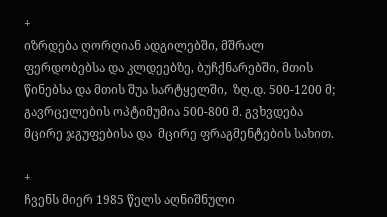+
იზრდება ღორღიან ადგილებში, მშრალ  ფერდობებსა და კლდეებზე, ბუჩქნარებში, მთის წინებსა და მთის შუა სარტყელში,  ზღ.დ. 500-1200 მ; გავრცელების ოპტიმუმია 500-800 მ. გვხვდება მცირე ჯგუფებისა და  მცირე ფრაგმენტების სახით.

+
ჩვენს მიერ 1985 წელს აღნიშნული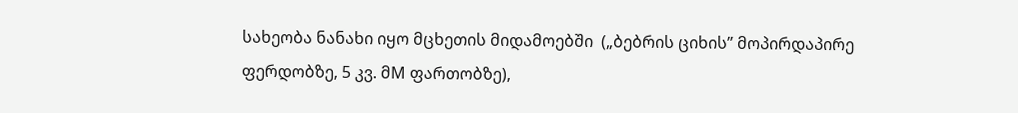სახეობა ნანახი იყო მცხეთის მიდამოებში  („ბებრის ციხის” მოპირდაპირე ფერდობზე, 5 კვ. მM ფართობზე),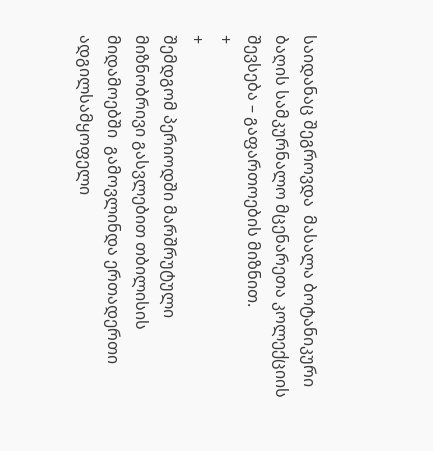საიდანაც შეგროვდა  მასალა ბოტანიკური ბაღის სამკურნალო მცენარეთა კოლექციის შევსება – გაფართოების მიზნით.
+
+
შემდგომ პერიოდში მარშრუტული მიზნობრივი გასვლებით თბილისის მიდამოებში  გამოვლინდა ერთადერთი ადგილსამყოფელი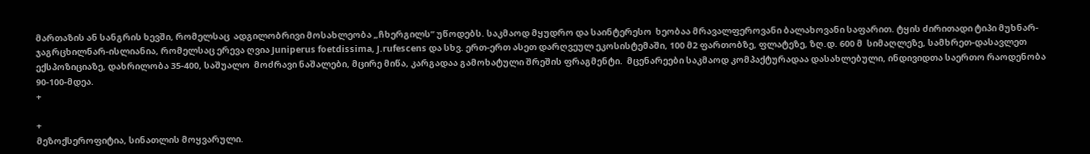მართაზის ან სანგრის ხევში, რომელსაც  ადგილობრივი მოსახლეობა „ჩხერგილს” უწოდებს. საკმაოდ მყუდრო და საინტერესო  ხეობაა მრავალფეროვანი ბალახოვანი საფარით. ტყის ძირითადი ტიპი მუხნარ-ჯაგრცხილნარ-ისლიანია, რომელსაც ერევა ღვია Juniperus foetdissima, J.rufescens და სხვ. ერთ-ერთ ასეთ დარღვეულ ეკოსისტემაში, 100 მ2 ფართობზე, ფლატეზე, ზღ.დ. 600 მ  სიმაღლეზე, სამხრეთ-დასავლეთ ექსპოზიციაზე, დახრილობა 35-400, საშუალო  მოძრავი ნაშალები, მცირე მიწა, კარგადაა გამოხატული შრეშის ფრაგმენტი.  მცენარეები საკმაოდ კომპაქტურადაა დასახლებული, ინდივიდთა საერთო რაოდენობა  90-100-მდეა.
+

+
მეზოქსეროფიტია, სინათლის მოყვარული.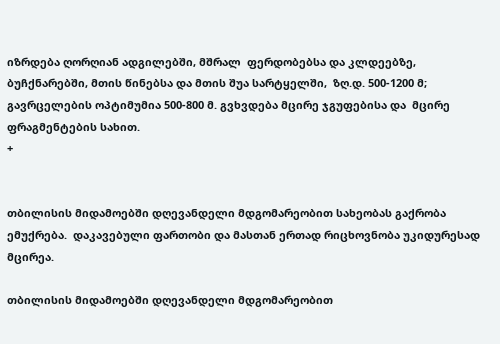იზრდება ღორღიან ადგილებში, მშრალ  ფერდობებსა და კლდეებზე, ბუჩქნარებში, მთის წინებსა და მთის შუა სარტყელში,  ზღ.დ. 500-1200 მ; გავრცელების ოპტიმუმია 500-800 მ. გვხვდება მცირე ჯგუფებისა და  მცირე ფრაგმენტების სახით.
+


თბილისის მიდამოებში დღევანდელი მდგომარეობით სახეობას გაქრობა ემუქრება.  დაკავებული ფართობი და მასთან ერთად რიცხოვნობა უკიდურესად მცირეა.

თბილისის მიდამოებში დღევანდელი მდგომარეობით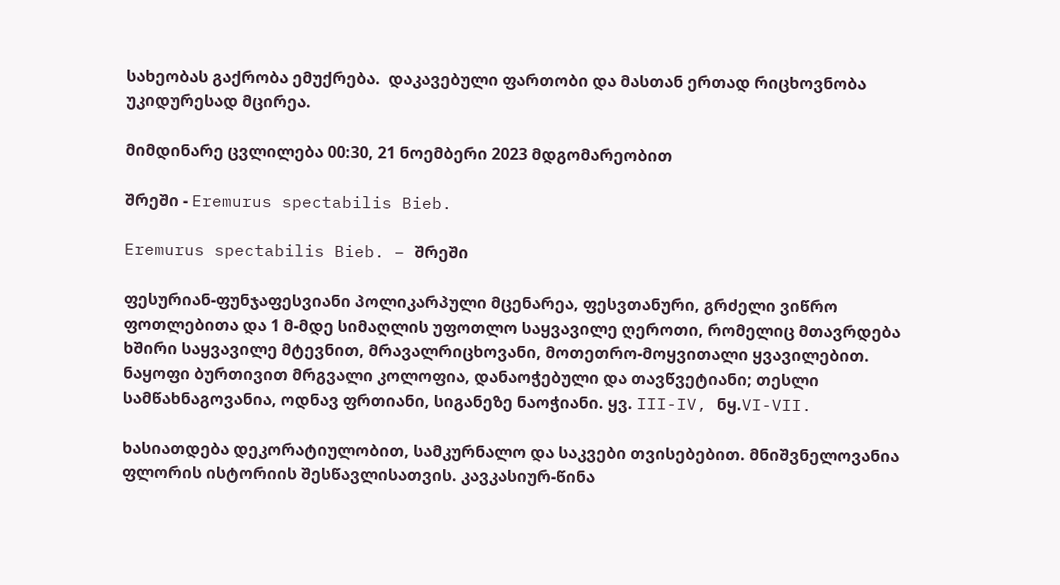სახეობას გაქრობა ემუქრება.  დაკავებული ფართობი და მასთან ერთად რიცხოვნობა უკიდურესად მცირეა.

მიმდინარე ცვლილება 00:30, 21 ნოემბერი 2023 მდგომარეობით

შრეში - Eremurus spectabilis Bieb.

Eremurus spectabilis Bieb. – შრეში

ფესურიან-ფუნჯაფესვიანი პოლიკარპული მცენარეა, ფესვთანური, გრძელი ვიწრო ფოთლებითა და 1 მ-მდე სიმაღლის უფოთლო საყვავილე ღეროთი, რომელიც მთავრდება ხშირი საყვავილე მტევნით, მრავალრიცხოვანი, მოთეთრო-მოყვითალი ყვავილებით. ნაყოფი ბურთივით მრგვალი კოლოფია, დანაოჭებული და თავწვეტიანი; თესლი სამწახნაგოვანია, ოდნავ ფრთიანი, სიგანეზე ნაოჭიანი. ყვ. III-IV, ნყ.VI-VII.

ხასიათდება დეკორატიულობით, სამკურნალო და საკვები თვისებებით. მნიშვნელოვანია ფლორის ისტორიის შესწავლისათვის. კავკასიურ-წინა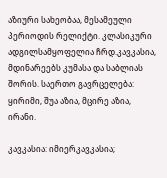აზიური სახეობაა, მესამეული პერიოდის რელიქტი. კლასიკური ადგილსამყოფელია ჩრდ.კავკასია, მდინარეებს კუმასა და საბლიას შორის. საერთო გავრცელება: ყირიმი, შუა აზია, მცირე აზია, ირანი.

კავკასია: იმიერკავკასია;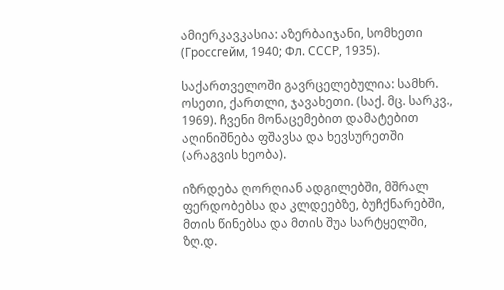ამიერკავკასია: აზერბაიჯანი, სომხეთი (Гроссгейм, 1940; Фл. СССР, 1935).

საქართველოში გავრცელებულია: სამხრ. ოსეთი, ქართლი, ჯავახეთი. (საქ. მც. სარკვ., 1969). ჩვენი მონაცემებით დამატებით აღინიშნება ფშავსა და ხევსურეთში (არაგვის ხეობა).

იზრდება ღორღიან ადგილებში, მშრალ ფერდობებსა და კლდეებზე, ბუჩქნარებში, მთის წინებსა და მთის შუა სარტყელში, ზღ.დ.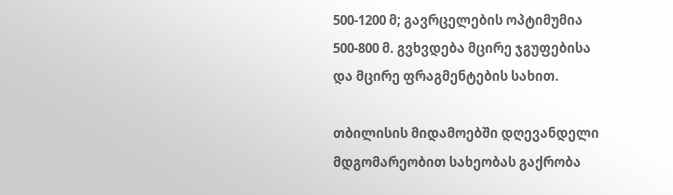500-1200 მ; გავრცელების ოპტიმუმია 500-800 მ. გვხვდება მცირე ჯგუფებისა და მცირე ფრაგმენტების სახით.

თბილისის მიდამოებში დღევანდელი მდგომარეობით სახეობას გაქრობა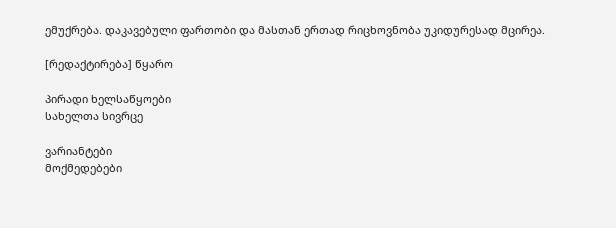ემუქრება. დაკავებული ფართობი და მასთან ერთად რიცხოვნობა უკიდურესად მცირეა.

[რედაქტირება] წყარო

პირადი ხელსაწყოები
სახელთა სივრცე

ვარიანტები
მოქმედებები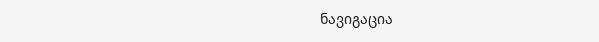ნავიგაცია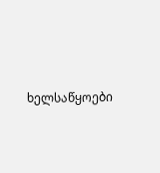ხელსაწყოები